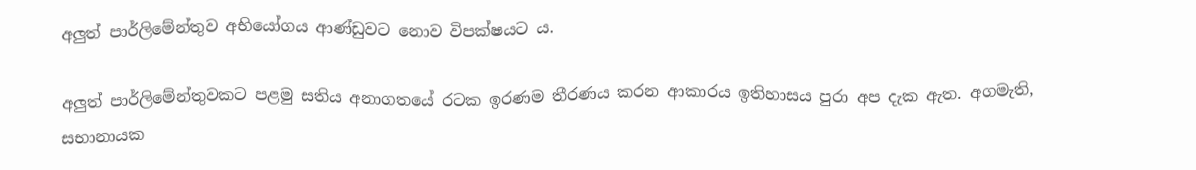අලුත් පාර්ලිමේන්තුව අභියෝගය ආණ්ඩුවට නොව විපක්ෂයට ය.

අලුත් පාර්ලිමේන්තුවකට පළමු සතිය අනාගතයේ රටක ඉරණම තීරණය කරන ආකාරය ඉතිහාසය පුරා අප දැක ඇත. අගමැති, සභානායක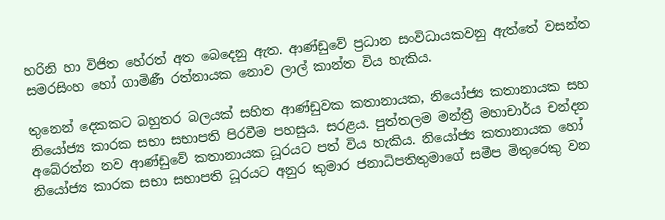හරිනි හා විජිත හේරත් අත බෙදෙනු ඇත. ආණ්ඩුවේ ප්‍රධාන සංවිධායකවනු ඇත්තේ වසන්ත සමරසිංහ හෝ ගාමිණී රත්නායක නොව ලාල් කාන්ත විය හැකිය.

තුනෙන් දෙකකට බහුතර බලයක් සහිත ආණ්ඩුවක කතානායක, නියෝජ්‍ය කතානායක සහ නියෝජ්‍ය කාරක සභා සභාපති පිරවීම පහසුය. සරළය. පුත්තලම මන්ත්‍රී මහාචාර්ය චන්දන අබේරත්න නව ආණ්ඩුවේ කතානායක ධූරයට පත් විය හැකිය. නියෝජ්‍ය කතානායක හෝ නියෝජ්‍ය කාරක සභා සභාපති ධූරයට අනුර කුමාර ජනාධිපතිතුමාගේ සමීප මිතුරෙකු වන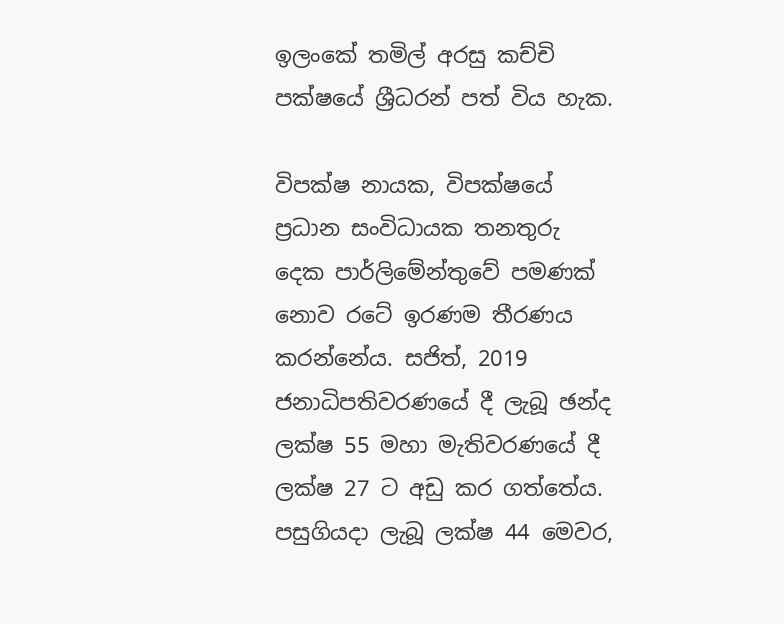ඉලංකේ තමිල් අරසු කච්චි පක්ෂයේ ශ්‍රීධරන් පත් විය හැක.

විපක්ෂ නායක, විපක්ෂයේ ප්‍රධාන සංවිධායක තනතුරු දෙක පාර්ලිමේන්තුවේ පමණක් නොව රටේ ඉරණම තීරණය කරන්නේය. සජිත්, 2019 ජනාධිපතිවරණයේ දී ලැබූ ඡන්ද ලක්ෂ 55 මහා මැතිවරණයේ දී ලක්ෂ 27 ට අඩු කර ගත්තේය. පසුගියදා ලැබූ ලක්ෂ 44 මෙවර,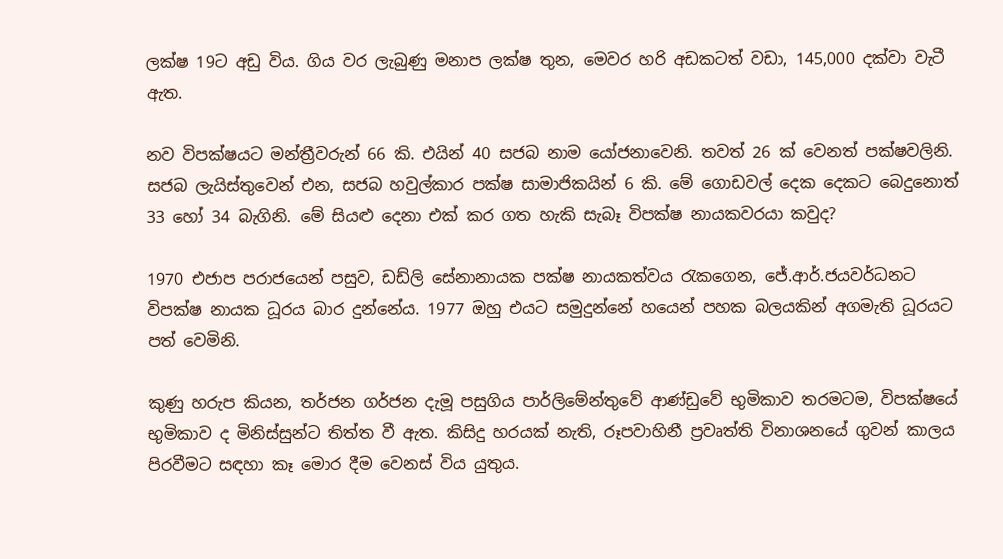ලක්ෂ 19ට අඩු විය. ගිය වර ලැබුණු මනාප ලක්ෂ තුන, මෙවර හරි අඩකටත් වඩා, 145,000 දක්වා වැටී ඇත.

නව විපක්ෂයට මන්ත්‍රීවරුන් 66 කි. එයින් 40 සජබ නාම යෝජනාවෙනි. තවත් 26 ක් වෙනත් පක්ෂවලිනි. සජබ ලැයිස්තුවෙන් එන, සජබ හවුල්කාර පක්ෂ සාමාජිකයින් 6 කි. මේ ගොඩවල් දෙක දෙකට බෙදුනොත් 33 හෝ 34 බැගිනි. මේ සියළු දෙනා එක් කර ගත හැකි සැබෑ විපක්ෂ නායකවරයා කවුද?

1970 එජාප පරාජයෙන් පසුව, ඩඩ්ලි සේනානායක පක්ෂ නායකත්වය රැකගෙන, ජේ.ආර්.ජයවර්ධනට විපක්ෂ නායක ධූරය බාර දුන්නේය. 1977 ඔහු එයට සමුදුන්නේ හයෙන් පහක බලයකින් අගමැති ධූරයට පත් වෙමිනි.

කුණු හරුප කියන, තර්ජන ගර්ජන දැමූ පසුගිය පාර්ලිමේන්තුවේ ආණ්ඩුවේ භුමිකාව තරමටම, විපක්ෂයේ භුමිකාව ද මිනිස්සුන්ට තිත්ත වී ඇත. කිසිදු හරයක් නැති, රූපවාහිනී ප්‍රවෘත්ති විනාශනයේ ගුවන් කාලය පිරවීමට සඳහා කෑ මොර දීම වෙනස් විය යුතුය.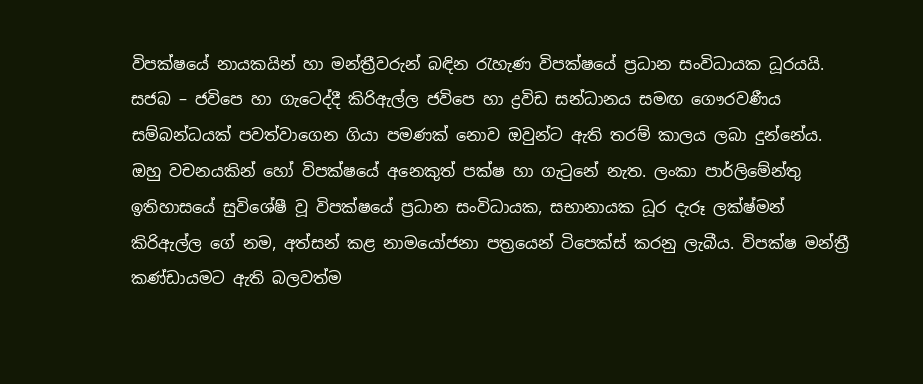විපක්ෂයේ නායකයින් හා මන්ත්‍රීවරුන් බඳින රැහැණ විපක්ෂයේ ප්‍රධාන සංවිධායක ධූරයයි. සජබ – ජවිපෙ හා ගැටෙද්දී කිරිඇල්ල ජවිපෙ හා ද්‍රවිඩ සන්ධානය සමඟ ගෞරවණීය සම්බන්ධයක් පවත්වාගෙන ගියා පමණක් නොව ඔවුන්ට ඇති තරම් කාලය ලබා දුන්නේය. ඔහු වචනයකින් හෝ විපක්ෂයේ අනෙකුත් පක්ෂ හා ගැටුනේ නැත. ලංකා පාර්ලිමේන්තු ඉතිහාසයේ සුවිශේෂී වූ විපක්ෂයේ ප්‍රධාන සංවිධායක, සභානායක ධූර දැරූ ලක්ෂ්මන් කිරිඇල්ල ගේ නම, අත්සන් කළ නාමයෝජනා පත්‍රයෙන් ටිපෙක්ස් කරනු ලැබීය. විපක්ෂ මන්ත්‍රී කණ්ඩායමට ඇති බලවත්ම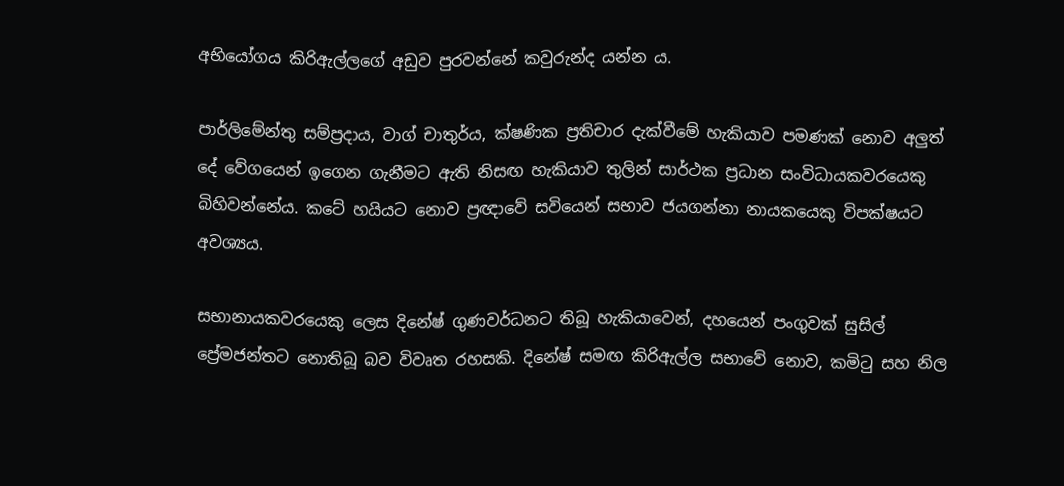අභියෝගය කිරිඇල්ලගේ අඩුව පුරවන්නේ කවුරුන්ද යන්න ය.

පාර්ලිමේන්තු සම්ප්‍රදාය, වාග් චාතුර්ය, ක්ෂණික ප්‍රතිචාර දැක්වීමේ හැකියාව පමණක් නොව අලුත් දේ වේගයෙන් ඉගෙන ගැනීමට ඇති නිසඟ හැකියාව තුලින් සාර්ථක ප්‍රධාන සංවිධායකවරයෙකු බිහිවන්නේය. කටේ හයියට නොව ප්‍රඥාවේ සවියෙන් සභාව ජයගන්නා නායකයෙකු විපක්ෂයට අවශ්‍යය.

සභානායකවරයෙකු ලෙස දිනේෂ් ගුණවර්ධනට තිබූ හැකියාවෙන්, දහයෙන් පංගුවක් සුසිල් ප්‍රේමජන්තට නොතිබූ බව විවෘත රහසකි. දිනේෂ් සමඟ කිරිඇල්ල සභාවේ නොව, කමිටු සහ නිල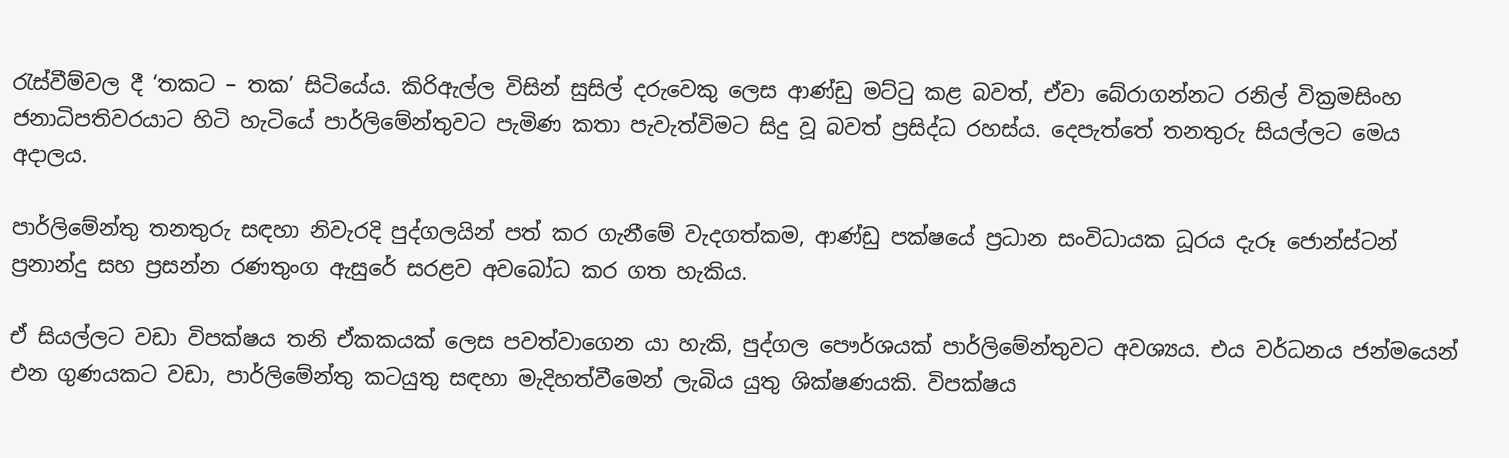රැස්වීම්වල දී ‘තකට – තක’ සිටියේය. කිරිඇල්ල විසින් සුසිල් දරුවෙකු ලෙස ආණ්ඩු මට්ටු කළ බවත්, ඒවා බේරාගන්නට රනිල් වික්‍රමසිංහ ජනාධිපතිවරයාට හිටි හැටියේ පාර්ලිමේන්තුවට පැමිණ කතා පැවැත්විමට සිදු වූ බවත් ප්‍රසිද්ධ රහස්ය. දෙපැත්තේ තනතුරු සියල්ලට මෙය අදාලය.

පාර්ලිමේන්තු තනතුරු සඳහා නිවැරදි පුද්ගලයින් පත් කර ගැනීමේ වැදගත්කම, ආණ්ඩු පක්ෂයේ ප්‍රධාන සංවිධායක ධූරය දැරූ ජොන්ස්ටන් ප්‍රනාන්දු සහ ප්‍රසන්න රණතුංග ඇසුරේ සරළව අවබෝධ කර ගත හැකිය.

ඒ සියල්ලට වඩා විපක්ෂය තනි ඒකකයක් ලෙස පවත්වාගෙන යා හැකි, පුද්ගල පෞර්ශයක් පාර්ලිමේන්තුවට අවශ්‍යය. එය වර්ධනය ජන්මයෙන් එන ගුණයකට වඩා, පාර්ලිමේන්තු කටයුතු සඳහා මැදිහත්වීමෙන් ලැබිය යුතු ශික්ෂණයකි. විපක්ෂය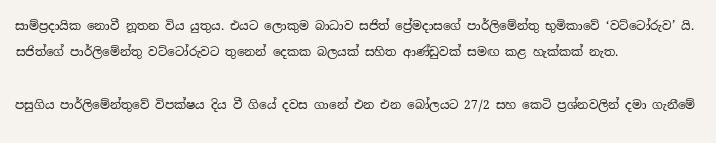සාම්ප්‍රදායික නොවී නූතන විය යුතුය. එයට ලොකුම බාධාව සජිත් ප්‍රේමදාසගේ පාර්ලිමේන්තු භුමිකාවේ ‘වට්ටෝරුව’ යි. සජිත්ගේ පාර්ලිමේන්තු වට්ටෝරුවට තුනෙන් දෙකක බලයක් සහිත ආණ්ඩුවක් සමඟ කළ හැක්කක් නැත.

පසුගිය පාර්ලිමේන්තුවේ විපක්ෂය දිය වී ගියේ දවස ගානේ එන එන බෝලයට 27/2 සහ කෙටි ප්‍රශ්නවලින් දමා ගැනීමේ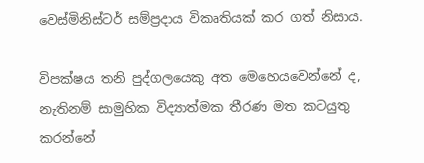වෙස්මිනිස්ටර් සම්ප්‍රදාය විකෘතියක් කර ගත් නිසාය.

විපක්ෂය තනි පුද්ගලයෙකු අත මෙහෙයවෙන්නේ ද, නැතිනම් සාමුහික විද්‍යාත්මක තීරණ මත කටයුතු කරන්නේ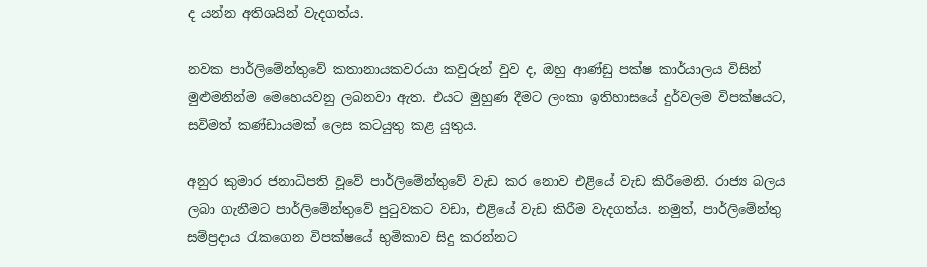ද යන්න අතිශයින් වැදගත්ය.

නවක පාර්ලිමේන්තුවේ කතානායකවරයා කවුරුන් වුව ද, ඔහු ආණ්ඩු පක්ෂ කාර්යාලය විසින් මුළුමනින්ම මෙහෙයවනු ලබනවා ඇත. එයට මුහුණ දීමට ලංකා ඉතිහාසයේ දුර්වලම විපක්ෂයට, සවිමත් කණ්ඩායමක් ලෙස කටයුතු කළ යුතුය.

අනුර කුමාර ජනාධිපති වූවේ පාර්ලිමේන්තුවේ වැඩ කර නොව එළියේ වැඩ කිරීමෙනි. රාජ්‍ය බලය ලබා ගැනීමට පාර්ලිමේන්තුවේ පුටුවකට වඩා, එළියේ වැඩ කිරීම වැදගත්ය. නමුත්, පාර්ලිමේන්තු සම්ප්‍රදාය රැකගෙන විපක්ෂයේ භුමිකාව සිදු කරන්නට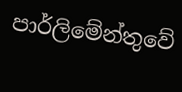පාර්ලිමේන්තුවේ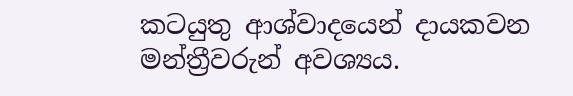කටයුතු ආශ්වාදයෙන් දායකවන මන්ත්‍රීවරුන් අවශ්‍යය.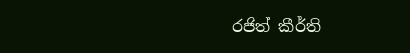රජිත් කීර්ති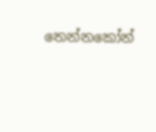තෙන්නකෝන්